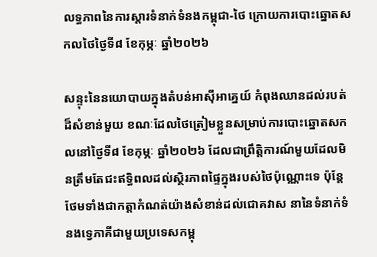លទ្ធភាពនៃការស្តារទំនាក់ទំនងកម្ពុជា-ថៃ ក្រោយការបោះឆ្នោតសកលថៃថ្ងៃទី៨ ខែកុម្ភៈ ឆ្នាំ២០២៦

សន្ទុះនៃនយោបាយក្នុងតំបន់អាស៊ីអាគ្នេយ៍ កំពុងឈានដល់របត់ដ៏សំខាន់មួយ ខណៈដែលថៃត្រៀមខ្លួនសម្រាប់ការបោះឆ្នោតសកលនៅថ្ងៃទី៨ ខែកុម្ភៈ ឆ្នាំ២០២៦ ដែលជាព្រឹត្តិការណ៍មួយដែលមិនត្រឹមតែជះឥទ្ធិពលដល់ស្ថិរភាពផ្ទៃក្នុងរបស់ថៃប៉ុណ្ណោះទេ ប៉ុន្តែថែមទាំងជាកត្តាកំណត់យ៉ាងសំខាន់ដល់ជោគវាស នានៃទំនាក់ទំនងទ្វេភាគីជាមួយប្រទេសកម្ពុ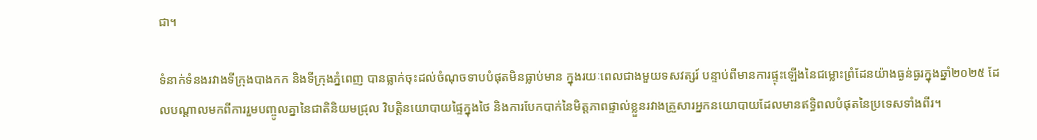ជា។

ទំនាក់ទំនងរវាងទីក្រុងបាងកក និងទីក្រុងភ្នំពេញ បានធ្លាក់ចុះដល់ចំណុចទាបបំផុតមិនធ្លាប់មាន ក្នុងរយៈពេលជាងមួយទសវត្សរ៍ បន្ទាប់ពីមានការផ្ទុះឡើងនៃជម្លោះព្រំដែនយ៉ាងធ្ងន់ធ្ងរក្នុងឆ្នាំ២០២៥ ដែលបណ្តាលមកពីការរួមបញ្ចូលគ្នានៃជាតិនិយមជ្រុល វិបត្តិនយោបាយផ្ទៃក្នុងថៃ និងការបែកបាក់នៃមិត្តភាពផ្ទាល់ខ្លួនរវាងគ្រួសារអ្នកនយោបាយដែលមានឥទ្ធិពលបំផុតនៃប្រទេសទាំងពីរ។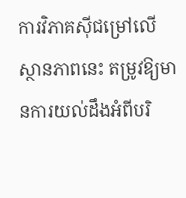ការវិភាគស៊ីជម្រៅលើស្ថានភាពនេះ តម្រូវឱ្យមានការយល់ដឹងអំពីបរិ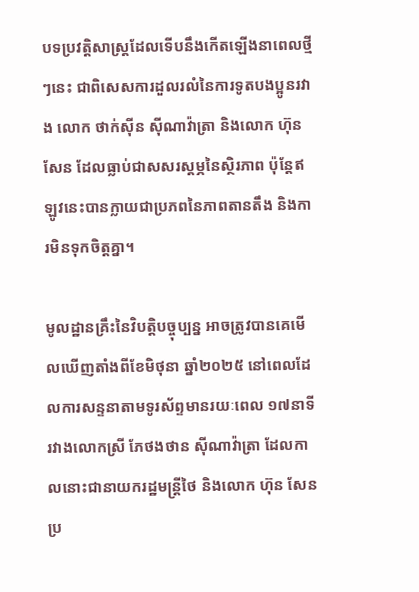បទប្រវត្តិសាស្ត្រដែលទើបនឹងកើតឡើងនាពេលថ្មីៗនេះ ជាពិសេសការដួលរលំនៃការទូតបងប្អូនរវាង លោក ថាក់ស៊ីន ស៊ីណាវ៉ាត្រា និងលោក ហ៊ុន សែន ដែលធ្លាប់ជាសសរស្តម្ភនៃស្ថិរភាព ប៉ុន្តែឥឡូវនេះបានក្លាយជាប្រភពនៃភាពតានតឹង និងការមិនទុកចិត្តគ្នា។

មូលដ្ឋានគ្រឹះនៃវិបត្តិបច្ចុប្បន្ន អាចត្រូវបានគេមើលឃើញតាំងពីខែមិថុនា ឆ្នាំ២០២៥ នៅពេលដែលការសន្ទនាតាមទូរស័ព្ទមានរយៈពេល ១៧នាទី រវាងលោកស្រី ភែថងថាន ស៊ីណាវ៉ាត្រា ដែលកាលនោះជានាយករដ្ឋមន្ត្រីថៃ និងលោក ហ៊ុន សែន ប្រ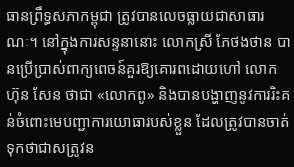ធានព្រឹទ្ធសភាកម្ពុជា ត្រូវបានលេចធ្លាយជាសាធារណៈ។ នៅក្នុងការសន្ទនានោះ លោកស្រី ភែថងថាន បានប្រើប្រាស់ពាក្យពេចន៍គួរឱ្យគោរពដោយហៅ លោក ហ៊ុន សែន ថាជា «លោកពូ» និងបានបង្ហាញនូវការរិះគន់ចំពោះមេបញ្ជាការយោធារបស់ខ្លួន ដែលត្រូវបានចាត់ទុកថាជាសត្រូវន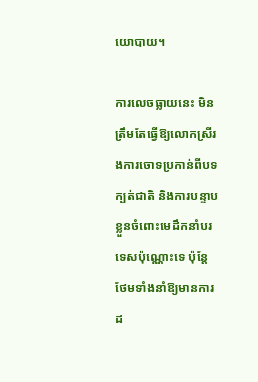យោបាយ។

ការលេចធ្លាយនេះ មិនត្រឹមតែធ្វើឱ្យលោកស្រីរងការចោទប្រកាន់ពីបទក្បត់ជាតិ និងការបន្ទាបខ្លួនចំពោះមេដឹកនាំបរទេសប៉ុណ្ណោះទេ ប៉ុន្តែថែមទាំងនាំឱ្យមានការដ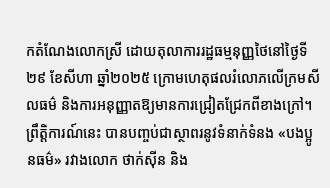កតំណែងលោកស្រី ដោយតុលាការរដ្ឋធម្មនុញ្ញថៃនៅថ្ងៃទី២៩ ខែសីហា ឆ្នាំ២០២៥ ក្រោមហេតុផលរំលោភលើក្រមសីលធម៌ និងការអនុញ្ញាតឱ្យមានការជ្រៀតជ្រែកពីខាងក្រៅ។ ព្រឹត្តិការណ៍នេះ បានបញ្ចប់ជាស្ថាពរនូវទំនាក់ទំនង «បងប្អូនធម៌» រវាងលោក ថាក់ស៊ីន និង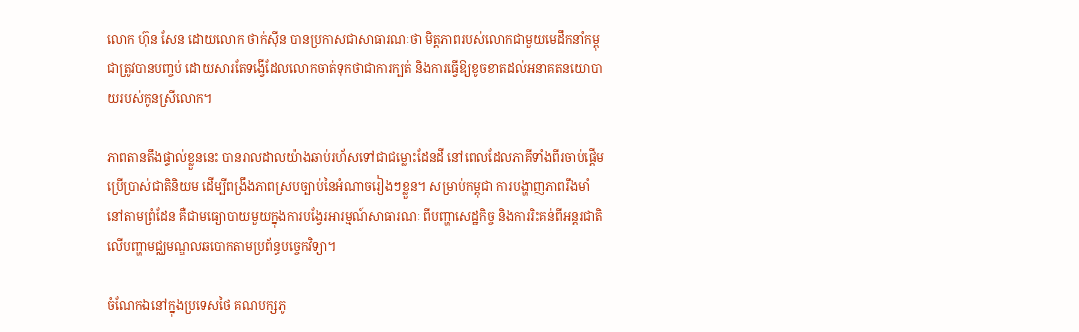លោក ហ៊ុន សែន ដោយលោក ថាក់ស៊ីន បានប្រកាសជាសាធារណៈថា មិត្តភាពរបស់លោកជាមួយមេដឹកនាំកម្ពុជាត្រូវបានបញ្ចប់ ដោយសារតែទង្វើដែលលោកចាត់ទុកថាជាការក្បត់ និងការធ្វើឱ្យខូចខាតដល់អនាគតនយោបាយរបស់កូនស្រីលោក។

ភាពតានតឹងផ្ទាល់ខ្លួននេះ បានរាលដាលយ៉ាងឆាប់រហ័សទៅជាជម្លោះដែនដី នៅពេលដែលភាគីទាំងពីរចាប់ផ្តើមប្រើប្រាស់ជាតិនិយម ដើម្បីពង្រឹងភាពស្របច្បាប់នៃអំណាចរៀងៗខ្លួន។ សម្រាប់កម្ពុជា ការបង្ហាញភាពរឹងមាំនៅតាមព្រំដែន គឺជាមធ្យោបាយមួយក្នុងការបង្វែរអារម្មណ៍សាធារណៈ ពីបញ្ហាសេដ្ឋកិច្ច និងការរិះគន់ពីអន្តរជាតិ លើបញ្ហាមជ្ឈមណ្ឌលឆបោកតាមប្រព័ន្ធបច្ចេកវិទ្យា។

ចំណែកឯនៅក្នុងប្រទេសថៃ គណបក្សភូ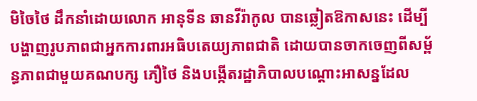មិចៃថៃ ដឹកនាំដោយលោក អានុទីន ឆានវីរ៉ាកូល បានឆ្លៀតឱកាសនេះ ដើម្បីបង្ហាញរូបភាពជាអ្នកការពារអធិបតេយ្យភាពជាតិ ដោយបានចាកចេញពីសម្ព័ន្ធភាពជាមួយគណបក្ស ភឿថៃ និងបង្កើតរដ្ឋាភិបាលបណ្តោះអាសន្នដែល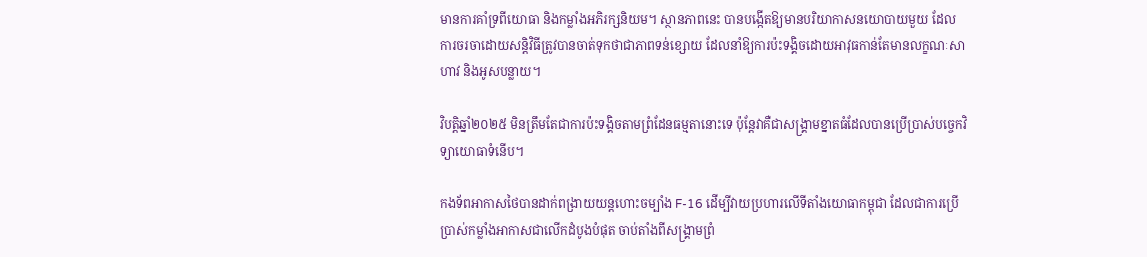មានការគាំទ្រពីយោធា និងកម្លាំងអភិរក្សនិយម។ ស្ថានភាពនេះ បានបង្កើតឱ្យមានបរិយាកាសនយោបាយមួយ ដែលការចរចាដោយសន្តិវិធីត្រូវបានចាត់ទុកថាជាភាពទន់ខ្សោយ ដែលនាំឱ្យការប៉ះទង្គិចដោយអាវុធកាន់តែមានលក្ខណៈសាហាវ និងអូសបន្លាយ។

វិបត្តិឆ្នាំ២០២៥ មិនត្រឹមតែជាការប៉ះទង្គិចតាមព្រំដែនធម្មតានោះទេ ប៉ុន្តែវាគឺជាសង្គ្រាមខ្នាតធំដែលបានប្រើប្រាស់បច្ចេកវិទ្យាយោធាទំនើប។

កងទ័ពអាកាសថៃបានដាក់ពង្រាយយន្តហោះចម្បាំង F-16 ដើម្បីវាយប្រហារលើទីតាំងយោធាកម្ពុជា ដែលជាការប្រើប្រាស់កម្លាំងអាកាសជាលើកដំបូងបំផុត ចាប់តាំងពីសង្គ្រាមព្រំ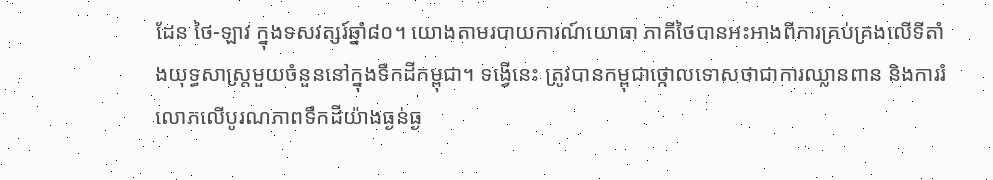ដែន ថៃ-ឡាវ ក្នុងទសវត្សរ៍ឆ្នាំ៨០។ យោងតាមរបាយការណ៍យោធា ភាគីថៃបានអះអាងពីការគ្រប់គ្រងលើទីតាំងយុទ្ធសាស្ត្រមួយចំនួននៅក្នុងទឹកដីកម្ពុជា។ ទង្វើនេះ ត្រូវបានកម្ពុជាថ្កោលទោសថាជាការឈ្លានពាន និងការរំលោភលើបូរណភាពទឹកដីយ៉ាងធ្ងន់ធ្ង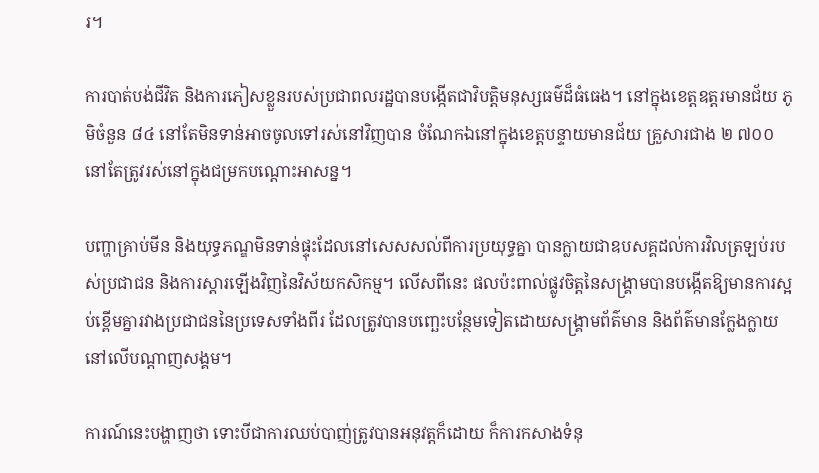រ។

ការបាត់បង់ជីវិត និងការភៀសខ្លួនរបស់ប្រជាពលរដ្ឋបានបង្កើតជាវិបត្តិមនុស្សធម៌ដ៏ធំធេង។ នៅក្នុងខេត្តឧត្តរមានជ័យ ភូមិចំនួន ៨៤ នៅតែមិនទាន់អាចចូលទៅរស់នៅវិញបាន ចំណែកឯនៅក្នុងខេត្តបន្ទាយមានជ័យ គ្រួសារជាង ២ ៧០០ នៅតែត្រូវរស់នៅក្នុងជម្រកបណ្តោះអាសន្ន។

បញ្ហាគ្រាប់មីន និងយុទ្ធភណ្ឌមិនទាន់ផ្ទុះដែលនៅសេសសល់ពីការប្រយុទ្ធគ្នា បានក្លាយជាឧបសគ្គដល់ការវិលត្រឡប់របស់ប្រជាជន និងការស្តារឡើងវិញនៃវិស័យកសិកម្ម។ លើសពីនេះ ផលប៉ះពាល់ផ្លូវចិត្តនៃសង្គ្រាមបានបង្កើតឱ្យមានការស្អប់ខ្ពើមគ្នារវាងប្រជាជននៃប្រទេសទាំងពីរ ដែលត្រូវបានបញ្ឆេះបន្ថែមទៀតដោយសង្គ្រាមព័ត៌មាន និងព័ត៌មានក្លែងក្លាយនៅលើបណ្តាញសង្គម។

ការណ៍នេះបង្ហាញថា ទោះបីជាការឈប់បាញ់ត្រូវបានអនុវត្តក៏ដោយ ក៏ការកសាងទំនុ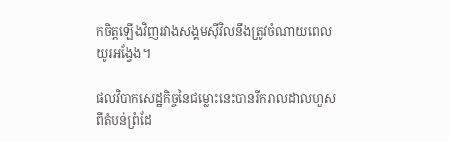កចិត្តឡើងវិញរវាងសង្គមស៊ីវិលនឹងត្រូវចំណាយពេលយូរអង្វែង។

ផលវិបាកសេដ្ឋកិច្ចនៃជម្លោះនេះបានរីករាលដាលហួសពីតំបន់ព្រំដែ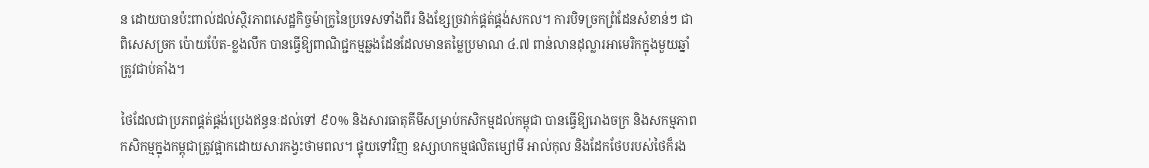ន ដោយបានប៉ះពាល់ដល់ស្ថិរភាពសេដ្ឋកិច្ចម៉ាក្រូនៃប្រទេសទាំងពីរ និងខ្សែច្រវាក់ផ្គត់ផ្គង់សកល។ ការបិទច្រកព្រំដែនសំខាន់ៗ ជាពិសេសច្រក ប៉ោយប៉ែត-ខ្លងលឹក បានធ្វើឱ្យពាណិជ្ជកម្មឆ្លងដែនដែលមានតម្លៃប្រមាណ ៤.៧ ពាន់លានដុល្លារអាមេរិកក្នុងមួយឆ្នាំត្រូវជាប់គាំង។

ថៃដែលជាប្រភពផ្គត់ផ្គង់ប្រេងឥន្ធនៈដល់ទៅ ៩០% និងសារធាតុគីមីសម្រាប់កសិកម្មដល់កម្ពុជា បានធ្វើឱ្យរោងចក្រ និងសកម្មភាពកសិកម្មក្នុងកម្ពុជាត្រូវផ្អាកដោយសារកង្វះថាមពល។ ផ្ទុយទៅវិញ ឧស្សាហកម្មផលិតម្សៅមី អាល់កុល និងដែកថែបរបស់ថៃក៏រង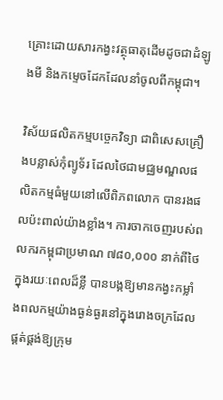គ្រោះដោយសារកង្វះវត្ថុធាតុដើមដូចជាដំឡូងមី និងកម្ទេចដែកដែលនាំចូលពីកម្ពុជា។

វិស័យផលិតកម្មបច្ចេកវិទ្យា ជាពិសេសគ្រឿងបន្លាស់កុំព្យូទ័រ ដែលថៃជាមជ្ឈមណ្ឌលផលិតកម្មធំមួយនៅលើពិភពលោក បានរងផលប៉ះពាល់យ៉ាងខ្លាំង។ ការចាកចេញរបស់ពលករកម្ពុជាប្រមាណ ៧៨០,០០០ នាក់ពីថៃក្នុងរយៈពេលដ៏ខ្លី បានបង្កឱ្យមានកង្វះកម្លាំងពលកម្មយ៉ាងធ្ងន់ធ្ងរនៅក្នុងរោងចក្រដែលផ្គត់ផ្គង់ឱ្យក្រុម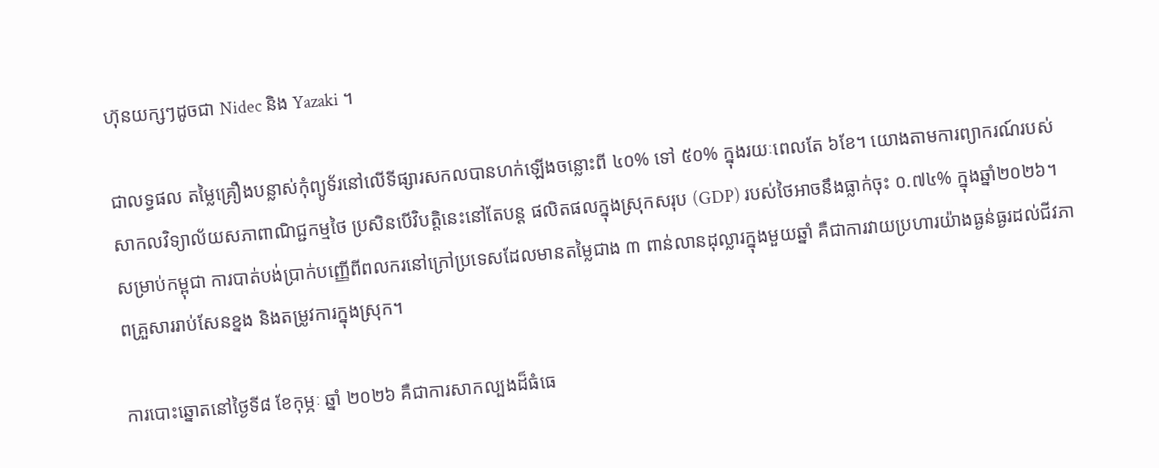ហ៊ុនយក្សៗដូចជា Nidec និង Yazaki ។

ជាលទ្ធផល តម្លៃគ្រឿងបន្លាស់កុំព្យូទ័រនៅលើទីផ្សារសកលបានហក់ឡើងចន្លោះពី ៤០% ទៅ ៥០% ក្នុងរយៈពេលតែ ៦ខែ។ យោងតាមការព្យាករណ៍របស់សាកលវិទ្យាល័យសភាពាណិជ្ជកម្មថៃ ប្រសិនបើវិបត្តិនេះនៅតែបន្ត ផលិតផលក្នុងស្រុកសរុប (GDP) របស់ថៃអាចនឹងធ្លាក់ចុះ ០.៧៤% ក្នុងឆ្នាំ២០២៦។ សម្រាប់កម្ពុជា ការបាត់បង់ប្រាក់បញ្ញើពីពលករនៅក្រៅប្រទេសដែលមានតម្លៃជាង ៣ ពាន់លានដុល្លារក្នុងមួយឆ្នាំ គឺជាការវាយប្រហារយ៉ាងធ្ងន់ធ្ងរដល់ជីវភាពគ្រួសាររាប់សែនខ្នង និងតម្រូវការក្នុងស្រុក។

ការបោះឆ្នោតនៅថ្ងៃទី៨ ខែកុម្ភៈ ឆ្នាំ ២០២៦ គឺជាការសាកល្បងដ៏ធំធេ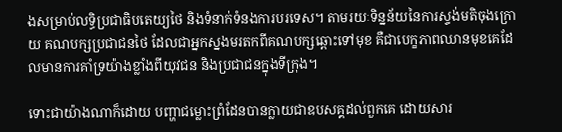ងសម្រាប់លទ្ធិប្រជាធិបតេយ្យថៃ និងទំនាក់ទំនងការបរទេស។ តាមរយៈទិន្នន័យនៃការស្ទង់មតិចុងក្រោយ គណបក្សប្រជាជនថៃ ដែលជាអ្នកស្នងមរតកពីគណបក្សឆ្ពោះទៅមុខ គឺជាបេក្ខភាពឈានមុខគេដែលមានការគាំទ្រយ៉ាងខ្លាំងពីយុវជន និងប្រជាជនក្នុងទីក្រុង។

ទោះជាយ៉ាងណាក៏ដោយ បញ្ហាជម្លោះព្រំដែនបានក្លាយជាឧបសគ្គដល់ពួកគេ ដោយសារ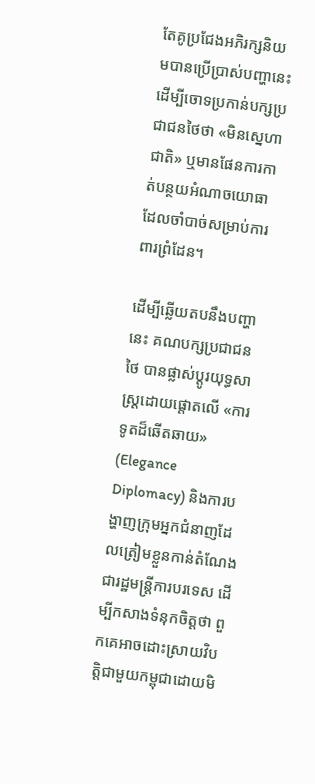តែគូប្រជែងអភិរក្សនិយមបានប្រើប្រាស់បញ្ហានេះ ដើម្បីចោទប្រកាន់បក្សប្រជាជនថៃថា «មិនស្នេហាជាតិ» ឬមានផែនការកាត់បន្ថយអំណាចយោធាដែលចាំបាច់សម្រាប់ការពារព្រំដែន។

ដើម្បីឆ្លើយតបនឹងបញ្ហានេះ គណបក្សប្រជាជនថៃ បានផ្លាស់ប្តូរយុទ្ធសាស្ត្រដោយផ្តោតលើ «ការទូតដ៏ឆើតឆាយ» (Elegance Diplomacy) និងការបង្ហាញក្រុមអ្នកជំនាញដែលត្រៀមខ្លួនកាន់តំណែងជារដ្ឋមន្ត្រីការបរទេស ដើម្បីកសាងទំនុកចិត្តថា ពួកគេអាចដោះស្រាយវិបត្តិជាមួយកម្ពុជាដោយមិ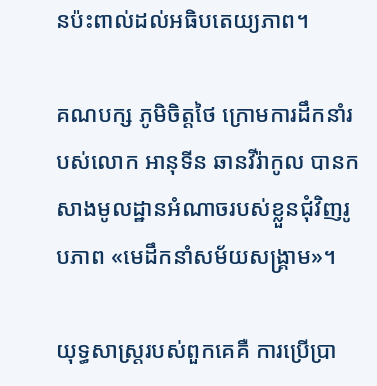នប៉ះពាល់ដល់អធិបតេយ្យភាព។

គណបក្ស ភូមិចិត្តថៃ ក្រោមការដឹកនាំរបស់លោក អានុទីន ឆានវីរ៉ាកូល បានកសាងមូលដ្ឋានអំណាចរបស់ខ្លួនជុំវិញរូបភាព «មេដឹកនាំសម័យសង្គ្រាម»។

យុទ្ធសាស្ត្ររបស់ពួកគេគឺ ការប្រើប្រា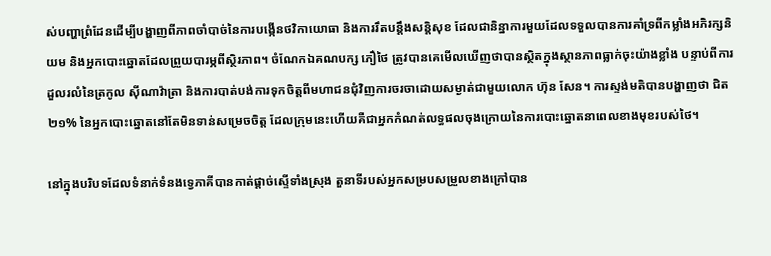ស់បញ្ហាព្រំដែនដើម្បីបង្ហាញពីភាពចាំបាច់នៃការបង្កើនថវិកាយោធា និងការរឹតបន្តឹងសន្តិសុខ ដែលជានិន្នាការមួយដែលទទួលបានការគាំទ្រពីកម្លាំងអភិរក្សនិយម និងអ្នកបោះឆ្នោតដែលព្រួយបារម្ភពីស្ថិរភាព។ ចំណែកឯគណបក្ស ភឿថៃ ត្រូវបានគេមើលឃើញថាបានស្ថិតក្នុងស្ថានភាពធ្លាក់ចុះយ៉ាងខ្លាំង បន្ទាប់ពីការដួលរលំនៃត្រកូល ស៊ីណាវ៉ាត្រា និងការបាត់បង់ការទុកចិត្តពីមហាជនជុំវិញការចរចាដោយសម្ងាត់ជាមួយលោក ហ៊ុន សែន។ ការស្ទង់មតិបានបង្ហាញថា ជិត ២១% នៃអ្នកបោះឆ្នោតនៅតែមិនទាន់សម្រេចចិត្ត ដែលក្រុមនេះហើយគឺជាអ្នកកំណត់លទ្ធផលចុងក្រោយនៃការបោះឆ្នោតនាពេលខាងមុខរបស់ថៃ។

នៅក្នុងបរិបទដែលទំនាក់ទំនងទ្វេភាគីបានកាត់ផ្តាច់ស្ទើទាំងស្រុង តួនាទីរបស់អ្នកសម្របសម្រួលខាងក្រៅបាន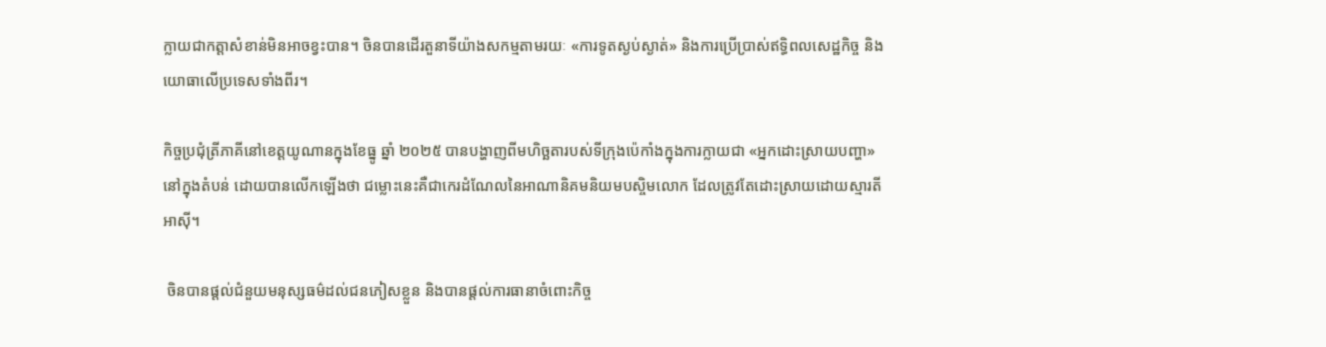ក្លាយជាកត្តាសំខាន់មិនអាចខ្វះបាន។ ចិនបានដើរតួនាទីយ៉ាងសកម្មតាមរយៈ «ការទូតស្ងប់ស្ងាត់» និងការប្រើប្រាស់ឥទ្ធិពលសេដ្ឋកិច្ច និងយោធាលើប្រទេសទាំងពីរ។

កិច្ចប្រជុំត្រីភាគីនៅខេត្តយូណានក្នុងខែធ្នូ ឆ្នាំ ២០២៥ បានបង្ហាញពីមហិច្ឆតារបស់ទីក្រុងប៉េកាំងក្នុងការក្លាយជា «អ្នកដោះស្រាយបញ្ហា» នៅក្នុងតំបន់ ដោយបានលើកឡើងថា ជម្លោះនេះគឺជាកេរដំណែលនៃអាណានិគមនិយមបស្ចិមលោក ដែលត្រូវតែដោះស្រាយដោយស្មារតីអាស៊ី។

 ចិនបានផ្តល់ជំនួយមនុស្សធម៌ដល់ជនភៀសខ្លួន និងបានផ្តល់ការធានាចំពោះកិច្ច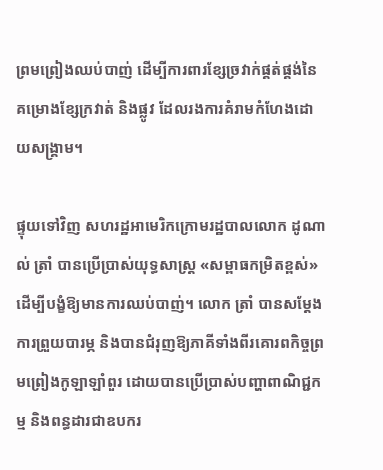ព្រមព្រៀងឈប់បាញ់ ដើម្បីការពារខ្សែច្រវាក់ផ្គត់ផ្គង់នៃគម្រោងខ្សែក្រវាត់ និងផ្លូវ ដែលរងការគំរាមកំហែងដោយសង្គ្រាម។

ផ្ទុយទៅវិញ សហរដ្ឋអាមេរិកក្រោមរដ្ឋបាលលោក ដូណាល់ ត្រាំ បានប្រើប្រាស់យុទ្ធសាស្ត្រ «សម្ពាធកម្រិតខ្ពស់» ដើម្បីបង្ខំឱ្យមានការឈប់បាញ់។ លោក ត្រាំ បានសម្តែងការព្រួយបារម្ភ និងបានជំរុញឱ្យភាគីទាំងពីរគោរពកិច្ចព្រមព្រៀងកូឡាឡាំពួរ ដោយបានប្រើប្រាស់បញ្ហាពាណិជ្ជកម្ម និងពន្ធដារជាឧបករ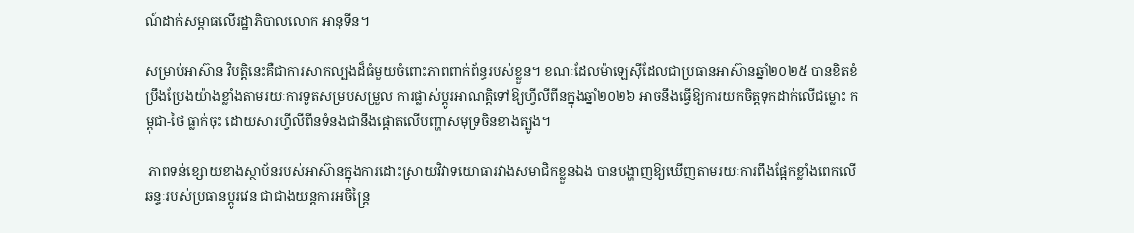ណ៍ដាក់សម្ពាធលើរដ្ឋាភិបាលលោក អានុទីន។

សម្រាប់អាស៊ាន វិបត្តិនេះគឺជាការសាកល្បងដ៏ធំមួយចំពោះភាពពាក់ព័ន្ធរបស់ខ្លួន។ ខណៈដែលម៉ាឡេស៊ីដែលជាប្រធានអាស៊ានឆ្នាំ២០២៥ បានខិតខំប្រឹងប្រែងយ៉ាងខ្លាំងតាមរយៈការទូតសម្របសម្រួល ការផ្លាស់ប្តូរអាណត្តិទៅឱ្យហ្វីលីពីនក្នុងឆ្នាំ២០២៦ អាចនឹងធ្វើឱ្យការយកចិត្តទុកដាក់លើជម្លោះ កម្ពុជា-ថៃ ធ្លាក់ចុះ ដោយសារហ្វីលីពីនទំនងជានឹងផ្តោតលើបញ្ហាសមុទ្រចិនខាងត្បូង។

 ភាពទន់ខ្សោយខាងស្ថាប័នរបស់អាស៊ានក្នុងការដោះស្រាយវិវាទយោធារវាងសមាជិកខ្លួនឯង បានបង្ហាញឱ្យឃើញតាមរយៈការពឹងផ្អែកខ្លាំងពេកលើឆន្ទៈរបស់ប្រធានប្តូរវេន ជាជាងយន្តការអចិន្ត្រៃ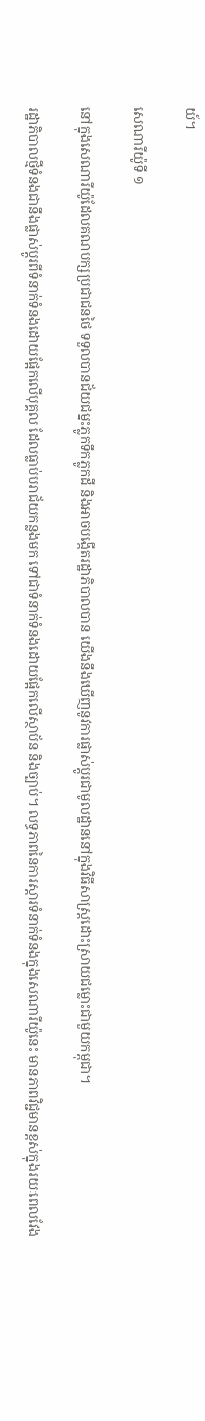យ៍។

សេណារីយ៉ូទី ១

នៅក្នុងសេណារីយ៉ូដែលគណបក្សប្រជាជនថៃ ទទួលបានជ័យជម្នះភ្លូកទឹកភ្លូកដី និងអាចបង្កើតរដ្ឋាភិបាលបាន យើងនឹងឃើញនូវការផ្លាស់ប្តូរជាមូលដ្ឋាននៅក្នុងវិធីសាស្ត្រដោះស្រាយជម្លោះជាមួយកម្ពុជា។

រដ្ឋាភិបាលថ្មីទំនងជានឹងផ្លាស់ប្តូរពីទំនាក់ទំនងដោយផ្អែកលើបុគ្គល ដែលធ្លាប់បរាជ័យកន្លងមក ទៅជាទំនាក់ទំនងដោយផ្អែកលើស្ថាប័ន និងច្បាប់។ លទ្ធភាពនៃការស្តារទំនាក់ទំនងក្នុងសេណារីយ៉ូនេះ មានភាពវិជ្ជមានខ្ពស់ក្នុងរយៈពេលវែង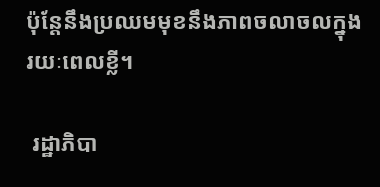ប៉ុន្តែនឹងប្រឈមមុខនឹងភាពចលាចលក្នុងរយៈពេលខ្លី។

 រដ្ឋាភិបា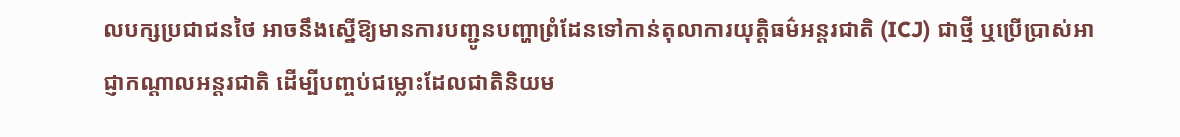លបក្សប្រជាជនថៃ អាចនឹងស្នើឱ្យមានការបញ្ជូនបញ្ហាព្រំដែនទៅកាន់តុលាការយុត្តិធម៌អន្តរជាតិ (ICJ) ជាថ្មី ឬប្រើប្រាស់អាជ្ញាកណ្តាលអន្តរជាតិ ដើម្បីបញ្ចប់ជម្លោះដែលជាតិនិយម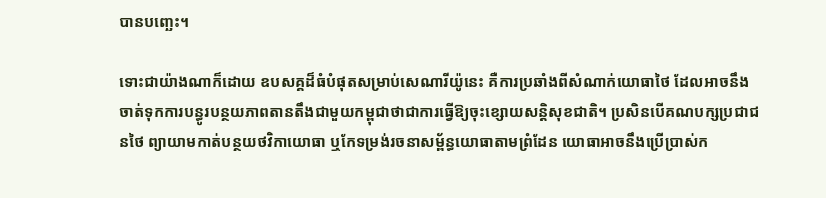បានបញ្ឆេះ។

ទោះជាយ៉ាងណាក៏ដោយ ឧបសគ្គដ៏ធំបំផុតសម្រាប់សេណារីយ៉ូនេះ គឺការប្រឆាំងពីសំណាក់យោធាថៃ ដែលអាចនឹងចាត់ទុកការបន្ធូរបន្ថយភាពតានតឹងជាមួយកម្ពុជាថាជាការធ្វើឱ្យចុះខ្សោយសន្តិសុខជាតិ។ ប្រសិនបើគណបក្សប្រជាជនថៃ ព្យាយាមកាត់បន្ថយថវិកាយោធា ឬកែទម្រង់រចនាសម្ព័ន្ធយោធាតាមព្រំដែន យោធាអាចនឹងប្រើប្រាស់ក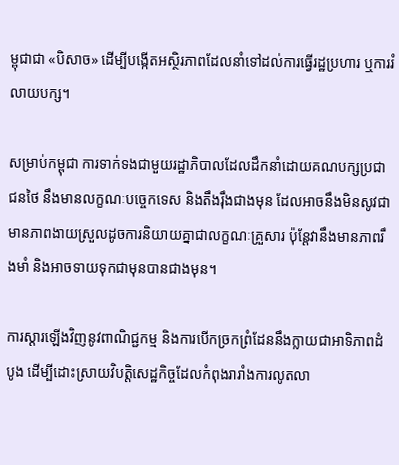ម្ពុជាជា «បិសាច» ដើម្បីបង្កើតអស្ថិរភាពដែលនាំទៅដល់ការធ្វើរដ្ឋប្រហារ ឬការរំលាយបក្ស។

សម្រាប់កម្ពុជា ការទាក់ទងជាមួយរដ្ឋាភិបាលដែលដឹកនាំដោយគណបក្សប្រជាជនថៃ នឹងមានលក្ខណៈបច្ចេកទេស និងតឹងរ៉ឹងជាងមុន ដែលអាចនឹងមិនសូវជាមានភាពងាយស្រួលដូចការនិយាយគ្នាជាលក្ខណៈគ្រួសារ ប៉ុន្តែវានឹងមានភាពរឹងមាំ និងអាចទាយទុកជាមុនបានជាងមុន។

ការស្តារឡើងវិញនូវពាណិជ្ជកម្ម និងការបើកច្រកព្រំដែននឹងក្លាយជាអាទិភាពដំបូង ដើម្បីដោះស្រាយវិបត្តិសេដ្ឋកិច្ចដែលកំពុងរារាំងការលូតលា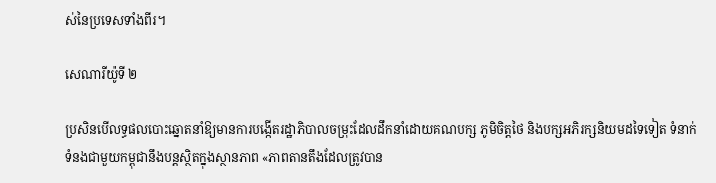ស់នៃប្រទេសទាំងពីរ។

សេណារីយ៉ូទី ២

ប្រសិនបើលទ្ធផលបោះឆ្នោតនាំឱ្យមានការបង្កើតរដ្ឋាភិបាលចម្រុះដែលដឹកនាំដោយគណបក្ស ភូមិចិត្តថៃ និងបក្សអភិរក្សនិយមដទៃទៀត ទំនាក់ទំនងជាមួយកម្ពុជានឹងបន្តស្ថិតក្នុងស្ថានភាព «ភាពតានតឹងដែលត្រូវបាន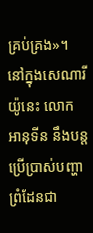គ្រប់គ្រង»។ នៅក្នុងសេណារីយ៉ូនេះ លោក អានុទីន នឹងបន្តប្រើប្រាស់បញ្ហាព្រំដែនជា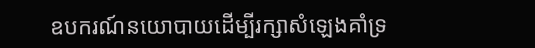ឧបករណ៍នយោបាយដើម្បីរក្សាសំឡេងគាំទ្រ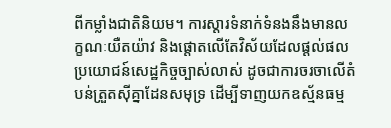ពីកម្លាំងជាតិនិយម។ ការស្តារទំនាក់ទំនងនឹងមានលក្ខណៈយឺតយ៉ាវ និងផ្តោតលើតែវិស័យដែលផ្តល់ផលប្រយោជន៍សេដ្ឋកិច្ចច្បាស់លាស់ ដូចជាការចរចាលើតំបន់ត្រួតស៊ីគ្នាដែនសមុទ្រ ដើម្បីទាញយកឧស្ម័នធម្ម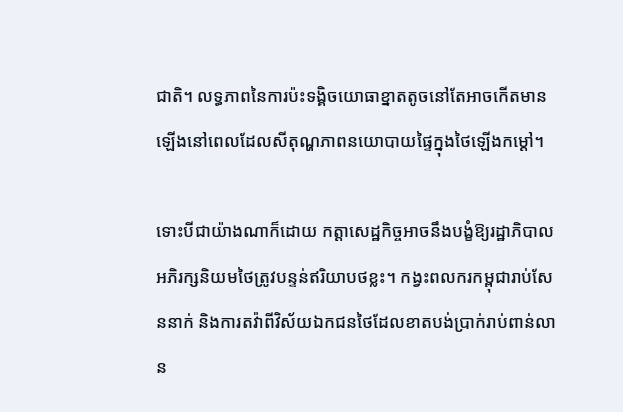ជាតិ។ លទ្ធភាពនៃការប៉ះទង្គិចយោធាខ្នាតតូចនៅតែអាចកើតមានឡើងនៅពេលដែលសីតុណ្ហភាពនយោបាយផ្ទៃក្នុងថៃឡើងកម្ដៅ។

ទោះបីជាយ៉ាងណាក៏ដោយ កត្តាសេដ្ឋកិច្ចអាចនឹងបង្ខំឱ្យរដ្ឋាភិបាលអភិរក្សនិយមថៃត្រូវបន្ទន់ឥរិយាបថខ្លះ។ កង្វះពលករកម្ពុជារាប់សែននាក់ និងការតវ៉ាពីវិស័យឯកជនថៃដែលខាតបង់ប្រាក់រាប់ពាន់លាន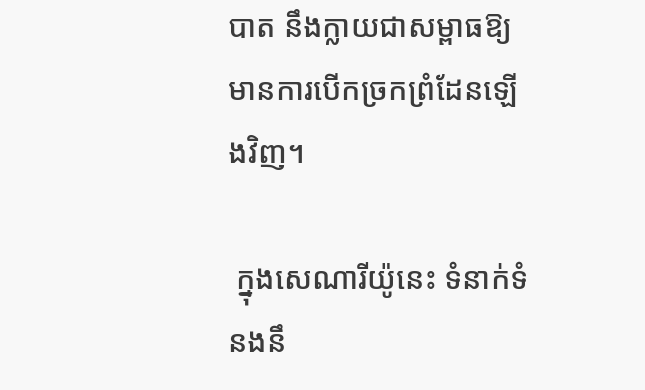បាត នឹងក្លាយជាសម្ពាធឱ្យមានការបើកច្រកព្រំដែនឡើងវិញ។

 ក្នុងសេណារីយ៉ូនេះ ទំនាក់ទំនងនឹ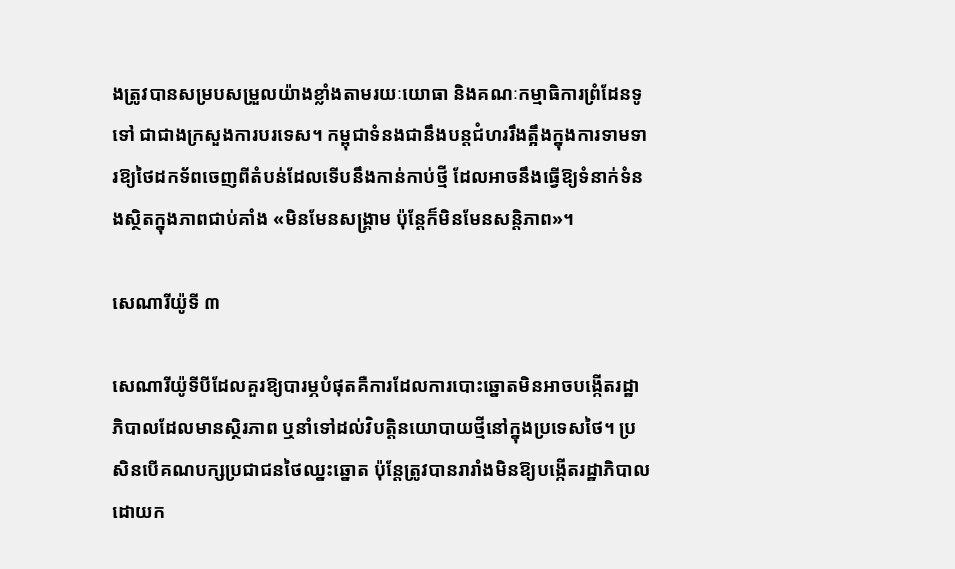ងត្រូវបានសម្របសម្រួលយ៉ាងខ្លាំងតាមរយៈយោធា និងគណៈកម្មាធិការព្រំដែនទូទៅ ជាជាងក្រសួងការបរទេស។ កម្ពុជាទំនងជានឹងបន្តជំហររឹងត្អឹងក្នុងការទាមទារឱ្យថៃដកទ័ពចេញពីតំបន់ដែលទើបនឹងកាន់កាប់ថ្មី ដែលអាចនឹងធ្វើឱ្យទំនាក់ទំនងស្ថិតក្នុងភាពជាប់គាំង «មិនមែនសង្គ្រាម ប៉ុន្តែក៏មិនមែនសន្តិភាព»។

សេណារីយ៉ូទី ៣

សេណារីយ៉ូទីបីដែលគួរឱ្យបារម្ភបំផុតគឺការដែលការបោះឆ្នោតមិនអាចបង្កើតរដ្ឋាភិបាលដែលមានស្ថិរភាព ឬនាំទៅដល់វិបត្តិនយោបាយថ្មីនៅក្នុងប្រទេសថៃ។ ប្រសិនបើគណបក្សប្រជាជនថៃឈ្នះឆ្នោត ប៉ុន្តែត្រូវបានរារាំងមិនឱ្យបង្កើតរដ្ឋាភិបាលដោយក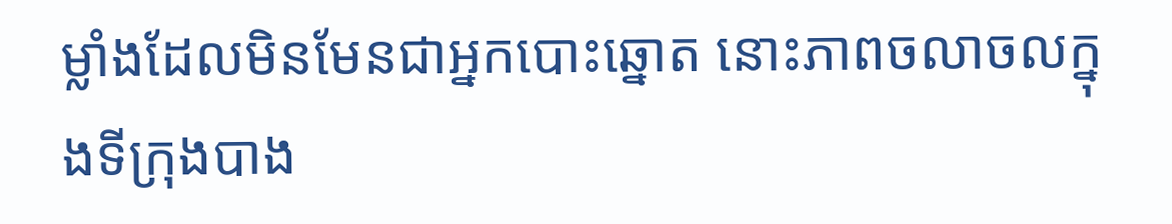ម្លាំងដែលមិនមែនជាអ្នកបោះឆ្នោត នោះភាពចលាចលក្នុងទីក្រុងបាង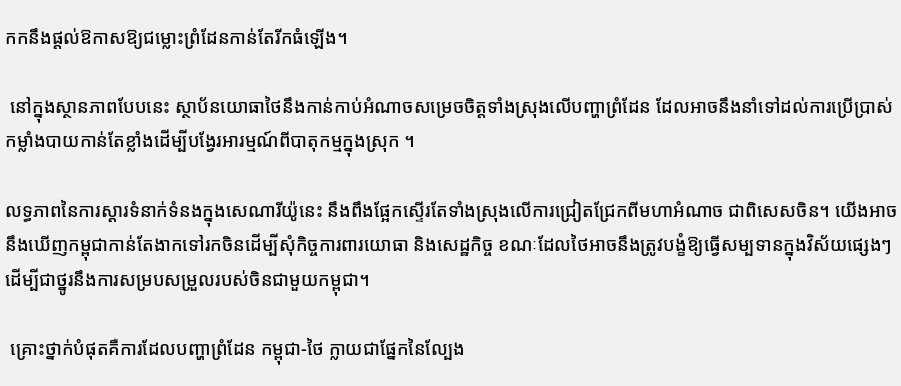កកនឹងផ្តល់ឱកាសឱ្យជម្លោះព្រំដែនកាន់តែរីកធំឡើង។

 នៅក្នុងស្ថានភាពបែបនេះ ស្ថាប័នយោធាថៃនឹងកាន់កាប់អំណាចសម្រេចចិត្តទាំងស្រុងលើបញ្ហាព្រំដែន ដែលអាចនឹងនាំទៅដល់ការប្រើប្រាស់កម្លាំងបាយកាន់តែខ្លាំងដើម្បីបង្វែរអារម្មណ៍ពីបាតុកម្មក្នុងស្រុក ។

លទ្ធភាពនៃការស្តារទំនាក់ទំនងក្នុងសេណារីយ៉ូនេះ នឹងពឹងផ្អែកស្ទើរតែទាំងស្រុងលើការជ្រៀតជ្រែកពីមហាអំណាច ជាពិសេសចិន។ យើងអាចនឹងឃើញកម្ពុជាកាន់តែងាកទៅរកចិនដើម្បីសុំកិច្ចការពារយោធា និងសេដ្ឋកិច្ច ខណៈដែលថៃអាចនឹងត្រូវបង្ខំឱ្យធ្វើសម្បទានក្នុងវិស័យផ្សេងៗដើម្បីជាថ្នូរនឹងការសម្របសម្រួលរបស់ចិនជាមួយកម្ពុជា។

 គ្រោះថ្នាក់បំផុតគឺការដែលបញ្ហាព្រំដែន កម្ពុជា-ថៃ ក្លាយជាផ្នែកនៃល្បែង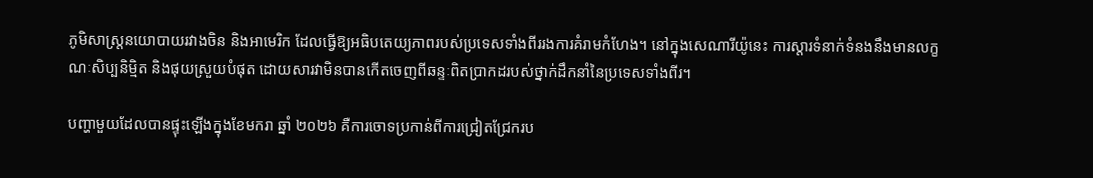ភូមិសាស្ត្រនយោបាយរវាងចិន និងអាមេរិក ដែលធ្វើឱ្យអធិបតេយ្យភាពរបស់ប្រទេសទាំងពីររងការគំរាមកំហែង។ នៅក្នុងសេណារីយ៉ូនេះ ការស្តារទំនាក់ទំនងនឹងមានលក្ខណៈសិប្បនិម្មិត និងផុយស្រួយបំផុត ដោយសារវាមិនបានកើតចេញពីឆន្ទៈពិតប្រាកដរបស់ថ្នាក់ដឹកនាំនៃប្រទេសទាំងពីរ។

បញ្ហាមួយដែលបានផ្ទុះឡើងក្នុងខែមករា ឆ្នាំ ២០២៦ គឺការចោទប្រកាន់ពីការជ្រៀតជ្រែករប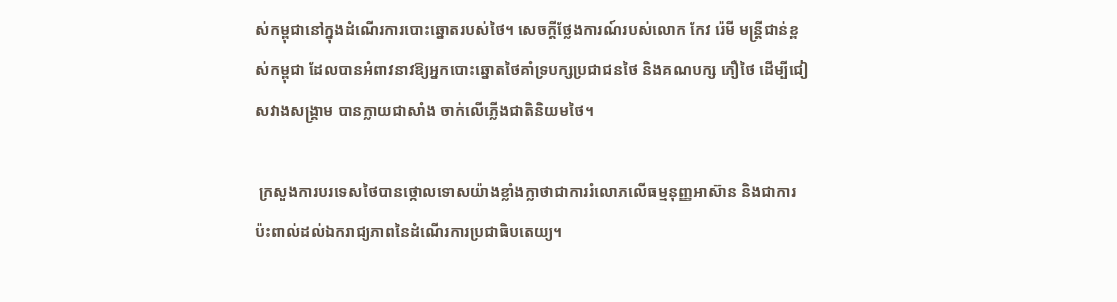ស់កម្ពុជានៅក្នុងដំណើរការបោះឆ្នោតរបស់ថៃ។ សេចក្តីថ្លែងការណ៍របស់លោក កែវ រ៉េមី មន្ត្រីជាន់ខ្ពស់កម្ពុជា ដែលបានអំពាវនាវឱ្យអ្នកបោះឆ្នោតថៃគាំទ្របក្សប្រជាជនថៃ និងគណបក្ស ភឿថៃ ដើម្បីជៀសវាងសង្គ្រាម បានក្លាយជាសាំង ចាក់លើភ្លើងជាតិនិយមថៃ។

 ក្រសួងការបរទេសថៃបានថ្កោលទោសយ៉ាងខ្លាំងក្លាថាជាការរំលោភលើធម្មនុញ្ញអាស៊ាន និងជាការប៉ះពាល់ដល់ឯករាជ្យភាពនៃដំណើរការប្រជាធិបតេយ្យ។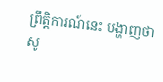ព្រឹត្តិការណ៍នេះ បង្ហាញថា សូ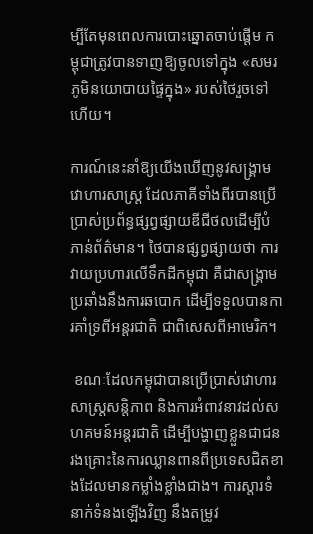ម្បីតែមុនពេលការបោះឆ្នោតចាប់ផ្តើម កម្ពុជាត្រូវបានទាញឱ្យចូលទៅក្នុង «សមរភូមិនយោបាយផ្ទៃក្នុង» របស់ថៃរួចទៅហើយ។

ការណ៍នេះនាំឱ្យយើងឃើញនូវសង្រ្គាមវោហារសាស្ត្រ ដែលភាគីទាំងពីរបានប្រើប្រាស់ប្រព័ន្ធផ្សព្វផ្សាយឌីជីថលដើម្បីបំភាន់ព័ត៌មាន។ ថៃបានផ្សព្វផ្សាយថា ការវាយប្រហារលើទឹកដីកម្ពុជា គឺជាសង្រ្គាមប្រឆាំងនឹងការឆបោក ដើម្បីទទួលបានការគាំទ្រពីអន្តរជាតិ ជាពិសេសពីអាមេរិក។

 ខណៈដែលកម្ពុជាបានប្រើប្រាស់វោហារសាស្ត្រសន្តិភាព និងការអំពាវនាវដល់សហគមន៍អន្តរជាតិ ដើម្បីបង្ហាញខ្លួនជាជនរងគ្រោះនៃការឈ្លានពានពីប្រទេសជិតខាងដែលមានកម្លាំងខ្លាំងជាង។ ការស្តារទំនាក់ទំនងឡើងវិញ នឹងតម្រូវ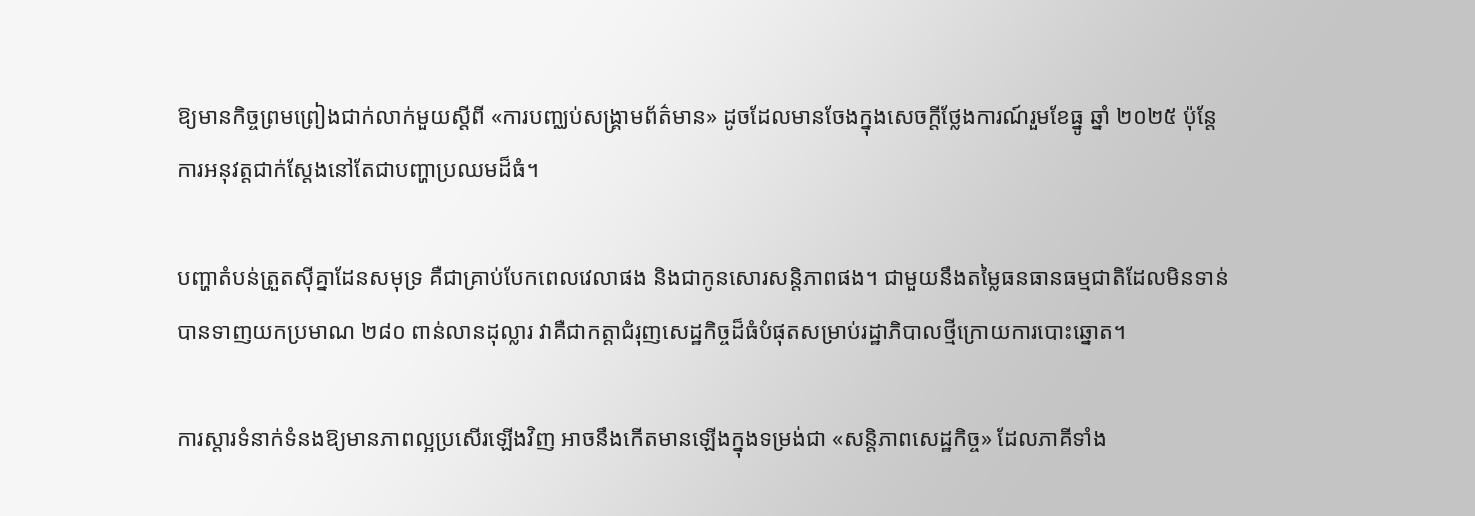ឱ្យមានកិច្ចព្រមព្រៀងជាក់លាក់មួយស្តីពី «ការបញ្ឈប់សង្រ្គាមព័ត៌មាន» ដូចដែលមានចែងក្នុងសេចក្តីថ្លែងការណ៍រួមខែធ្នូ ឆ្នាំ ២០២៥ ប៉ុន្តែការអនុវត្តជាក់ស្តែងនៅតែជាបញ្ហាប្រឈមដ៏ធំ។

បញ្ហាតំបន់ត្រួតស៊ីគ្នាដែនសមុទ្រ គឺជាគ្រាប់បែកពេលវេលាផង និងជាកូនសោរសន្តិភាពផង។ ជាមួយនឹងតម្លៃធនធានធម្មជាតិដែលមិនទាន់បានទាញយកប្រមាណ ២៨០ ពាន់លានដុល្លារ វាគឺជាកត្តាជំរុញសេដ្ឋកិច្ចដ៏ធំបំផុតសម្រាប់រដ្ឋាភិបាលថ្មីក្រោយការបោះឆ្នោត។

ការស្តារទំនាក់ទំនងឱ្យមានភាពល្អប្រសើរឡើងវិញ អាចនឹងកើតមានឡើងក្នុងទម្រង់ជា «សន្តិភាពសេដ្ឋកិច្ច» ដែលភាគីទាំង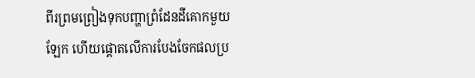ពីរព្រមព្រៀងទុកបញ្ហាព្រំដែនដីគោកមួយឡែក ហើយផ្តោតលើការបែងចែកផលប្រ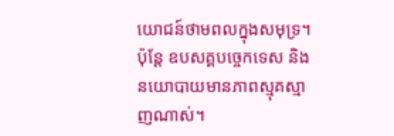យោជន៍ថាមពលក្នុងសមុទ្រ។ ប៉ុន្តែ ឧបសគ្គបច្ចេកទេស និងនយោបាយមានភាពស្មុគស្មាញណាស់។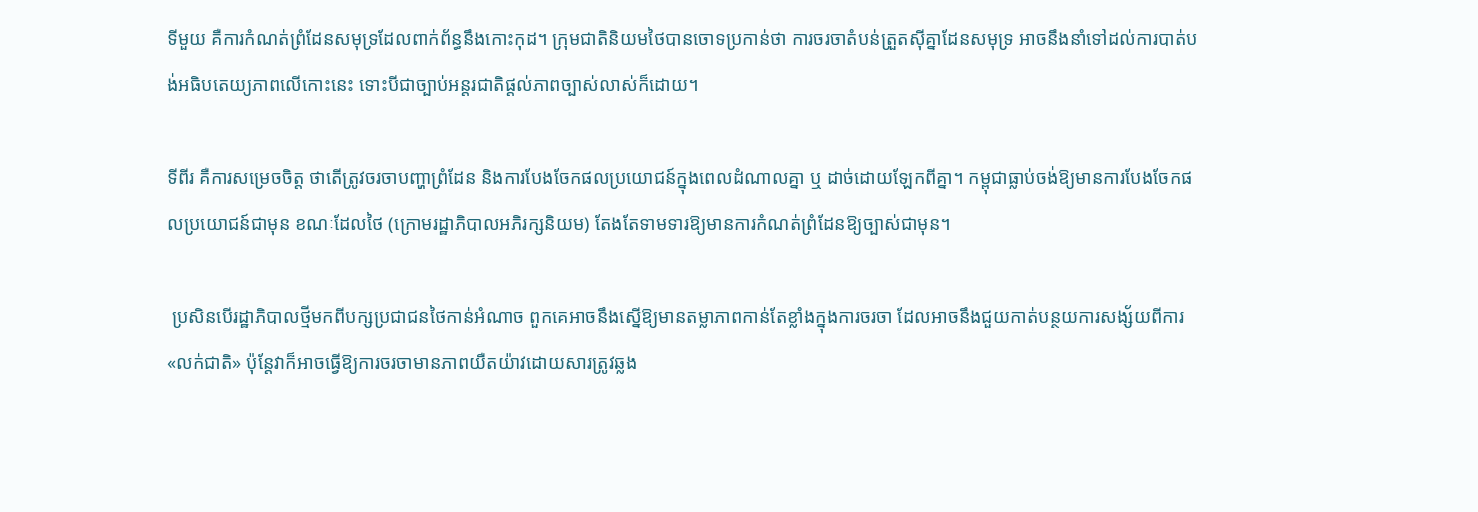ទីមួយ គឺការកំណត់ព្រំដែនសមុទ្រដែលពាក់ព័ន្ធនឹងកោះកុដ។ ក្រុមជាតិនិយមថៃបានចោទប្រកាន់ថា ការចរចាតំបន់ត្រួតស៊ីគ្នាដែនសមុទ្រ អាចនឹងនាំទៅដល់ការបាត់បង់អធិបតេយ្យភាពលើកោះនេះ ទោះបីជាច្បាប់អន្តរជាតិផ្តល់ភាពច្បាស់លាស់ក៏ដោយ។

ទីពីរ គឺការសម្រេចចិត្ត ថាតើត្រូវចរចាបញ្ហាព្រំដែន និងការបែងចែកផលប្រយោជន៍ក្នុងពេលដំណាលគ្នា ឬ ដាច់ដោយឡែកពីគ្នា។ កម្ពុជាធ្លាប់ចង់ឱ្យមានការបែងចែកផលប្រយោជន៍ជាមុន ខណៈដែលថៃ (ក្រោមរដ្ឋាភិបាលអភិរក្សនិយម) តែងតែទាមទារឱ្យមានការកំណត់ព្រំដែនឱ្យច្បាស់ជាមុន។

 ប្រសិនបើរដ្ឋាភិបាលថ្មីមកពីបក្សប្រជាជនថៃកាន់អំណាច ពួកគេអាចនឹងស្នើឱ្យមានតម្លាភាពកាន់តែខ្លាំងក្នុងការចរចា ដែលអាចនឹងជួយកាត់បន្ថយការសង្ស័យពីការ «លក់ជាតិ» ប៉ុន្តែវាក៏អាចធ្វើឱ្យការចរចាមានភាពយឺតយ៉ាវដោយសារត្រូវឆ្លង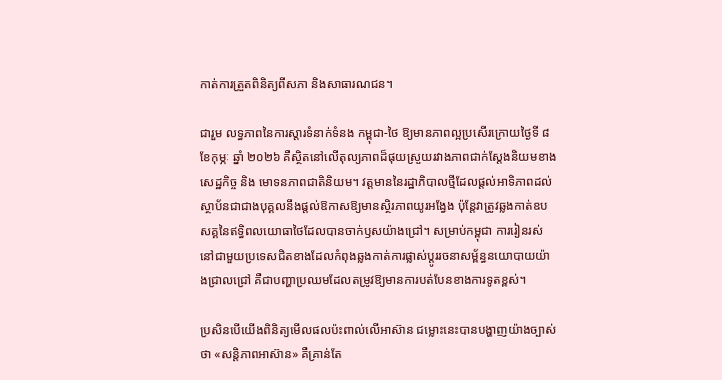កាត់ការត្រួតពិនិត្យពីសភា និងសាធារណជន។

ជារួម លទ្ធភាពនៃការស្តារទំនាក់ទំនង កម្ពុជា-ថៃ ឱ្យមានភាពល្អប្រសើរក្រោយថ្ងៃទី ៨ ខែកុម្ភៈ ឆ្នាំ ២០២៦ គឺស្ថិតនៅលើតុល្យភាពដ៏ផុយស្រួយរវាងភាពជាក់ស្តែងនិយមខាងសេដ្ឋកិច្ច និង មោទនភាពជាតិនិយម។ វត្តមាននៃរដ្ឋាភិបាលថ្មីដែលផ្តល់អាទិភាពដល់ស្ថាប័នជាជាងបុគ្គលនឹងផ្តល់ឱកាសឱ្យមានស្ថិរភាពយូរអង្វែង ប៉ុន្តែវាត្រូវឆ្លងកាត់ឧបសគ្គនៃឥទ្ធិពលយោធាថៃដែលបានចាក់ឫសយ៉ាងជ្រៅ។ សម្រាប់កម្ពុជា ការរៀនរស់នៅជាមួយប្រទេសជិតខាងដែលកំពុងឆ្លងកាត់ការផ្លាស់ប្តូររចនាសម្ព័ន្ធនយោបាយយ៉ាងជ្រាលជ្រៅ គឺជាបញ្ហាប្រឈមដែលតម្រូវឱ្យមានការបត់បែនខាងការទូតខ្ពស់។

ប្រសិនបើយើងពិនិត្យមើលផលប៉ះពាល់លើអាស៊ាន ជម្លោះនេះបានបង្ហាញយ៉ាងច្បាស់ថា «សន្តិភាពអាស៊ាន» គឺគ្រាន់តែ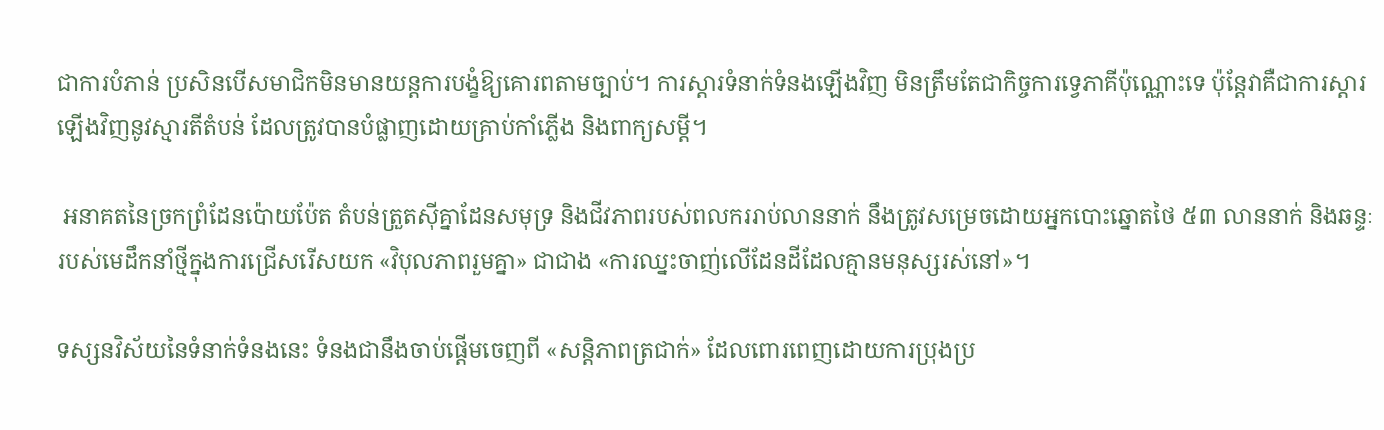ជាការបំភាន់ ប្រសិនបើសមាជិកមិនមានយន្តការបង្ខំឱ្យគោរពតាមច្បាប់។ ការស្តារទំនាក់ទំនងឡើងវិញ មិនត្រឹមតែជាកិច្ចការទ្វេភាគីប៉ុណ្ណោះទេ ប៉ុន្តែវាគឺជាការស្តារឡើងវិញនូវស្មារតីតំបន់ ដែលត្រូវបានបំផ្លាញដោយគ្រាប់កាំភ្លើង និងពាក្យសម្តី។

 អនាគតនៃច្រកព្រំដែនប៉ោយប៉ែត តំបន់ត្រួតស៊ីគ្នាដែនសមុទ្រ និងជីវភាពរបស់ពលកររាប់លាននាក់ នឹងត្រូវសម្រេចដោយអ្នកបោះឆ្នោតថៃ ៥៣ លាននាក់ និងឆន្ទៈរបស់មេដឹកនាំថ្មីក្នុងការជ្រើសរើសយក «វិបុលភាពរួមគ្នា» ជាជាង «ការឈ្នះចាញ់លើដែនដីដែលគ្មានមនុស្សរស់នៅ»។

ទស្សនវិស័យនៃទំនាក់ទំនងនេះ ទំនងជានឹងចាប់ផ្តើមចេញពី «សន្តិភាពត្រជាក់» ដែលពោរពេញដោយការប្រុងប្រ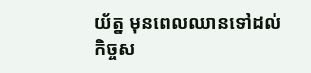យ័ត្ន មុនពេលឈានទៅដល់កិច្ចស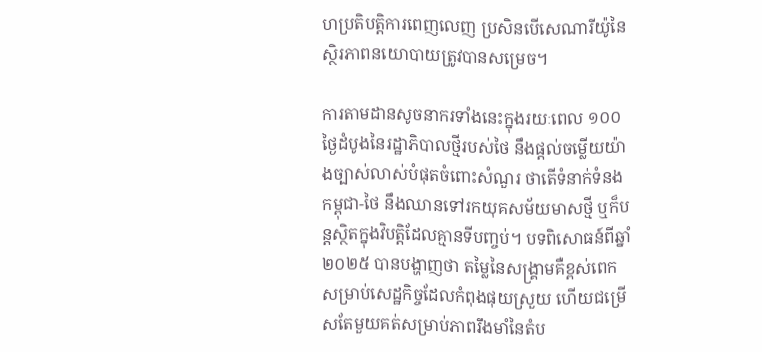ហប្រតិបត្តិការពេញលេញ ប្រសិនបើសេណារីយ៉ូនៃស្ថិរភាពនយោបាយត្រូវបានសម្រេច។

ការតាមដានសូចនាករទាំងនេះក្នុងរយៈពេល ១០០ ថ្ងៃដំបូងនៃរដ្ឋាភិបាលថ្មីរបស់ថៃ នឹងផ្តល់ចម្លើយយ៉ាងច្បាស់លាស់បំផុតចំពោះសំណួរ ថាតើទំនាក់ទំនង កម្ពុជា-ថៃ នឹងឈានទៅរកយុគសម័យមាសថ្មី ឬក៏បន្តស្ថិតក្នុងវិបត្តិដែលគ្មានទីបញ្ចប់។ បទពិសោធន៍ពីឆ្នាំ ២០២៥ បានបង្ហាញថា តម្លៃនៃសង្គ្រាមគឺខ្ពស់ពេកសម្រាប់សេដ្ឋកិច្ចដែលកំពុងផុយស្រួយ ហើយជម្រើសតែមួយគត់សម្រាប់ភាពរឹងមាំនៃតំប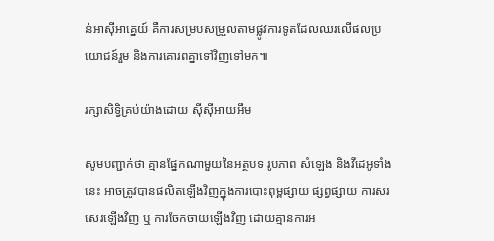ន់អាស៊ីអាគ្នេយ៍ គឺការសម្របសម្រួលតាមផ្លូវការទូតដែលឈរលើផលប្រយោជន៍រួម និងការគោរពគ្នាទៅវិញទៅមក៕

រក្សាសិទ្វិគ្រប់យ៉ាងដោយ ស៊ីស៊ីអាយអឹម

សូមបញ្ជាក់ថា គ្មានផ្នែកណាមួយនៃអត្ថបទ រូបភាព សំឡេង និងវីដេអូទាំងនេះ អាចត្រូវបានផលិតឡើងវិញក្នុងការបោះពុម្ពផ្សាយ ផ្សព្វផ្សាយ ការសរសេរឡើងវិញ ឬ ការចែកចាយឡើងវិញ ដោយគ្មានការអ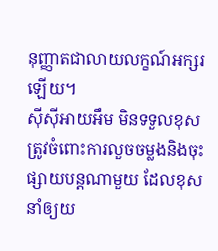នុញ្ញាតជាលាយលក្ខណ៍អក្សរឡើយ។
ស៊ីស៊ីអាយអឹម មិនទទួលខុសត្រូវចំពោះការលួចចម្លងនិងចុះផ្សាយបន្តណាមួយ ដែលខុស នាំឲ្យយ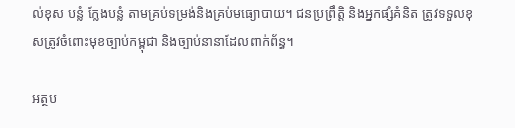ល់ខុស បន្លំ ក្លែងបន្លំ តាមគ្រប់ទម្រង់និងគ្រប់មធ្យោបាយ។ ជនប្រព្រឹត្តិ និងអ្នកផ្សំគំនិត ត្រូវទទួលខុសត្រូវចំពោះមុខច្បាប់កម្ពុជា និងច្បាប់នានាដែលពាក់ព័ន្ធ។

អត្ថប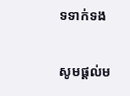ទទាក់ទង

សូមផ្ដល់ម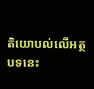តិយោបល់លើអត្ថបទនេះ